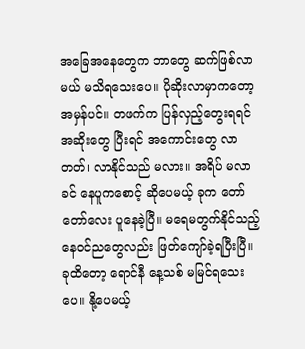အခြေအနေတွေက ဘာတွေ ဆက်ဖြစ်လာမယ် မသိရသေးပေ။ ပိုဆိုးလာမှာကတော့ အမှန်ပင်။ တဖက်က ပြန်လှည့်တွေးရရင် အဆိုးတွေ ပြီးရင် အကောင်းတွေ လာတတ်၊ လာနိုင်သည် မလား။ အရိပ် မလာခင် နေပူကစောင့် ဆိုပေမယ့် ခုက တော်တော်လေး ပူနေခဲ့ပြီ။ မရေမတွက်နိုင်သည့် နေဝင်ညတွေလည်း ဖြတ်ကျော်ခဲ့ရပြီးပြီ။ ခုထိတော့ ရောင်နီ နေ့သစ် မမြင်ရသေးပေ။ နို့ပေမယ့်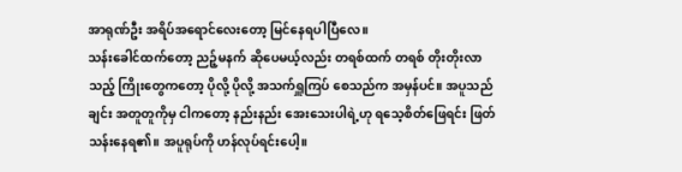အာရုဏ်ဦး အရိပ်အရောင်လေးတော့ မြင်နေရပါပြီလေ။
သန်းခေါင်ထက်တော့ ညဉ့်မနက် ဆိုပေမယ့်လည်း တရစ်ထက် တရစ် တိုးတိုးလာသည့် ကြိုးတွေကတော့ ပိုလို့ ပိုလို့ အသက်ရှူကြပ် စေသည်က အမှန်ပင်။ အပူသည်ချင်း အတူတူကိုမှ ငါကတော့ နည်းနည်း အေးသေးပါရဲ့ဟု ရသေ့စိတ်ဖြေရင်း ဖြတ်သန်းနေရ၏။ အပူရုပ်ကို ဟန်လုပ်ရင်းပေါ့။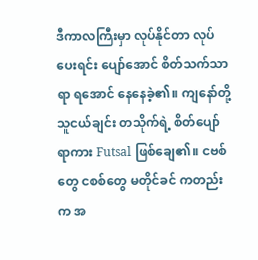ဒီကာလကြီးမှာ လုပ်နိုင်တာ လုပ်ပေးရင်း ပျော်အောင် စိတ်သက်သာရာ ရအောင် နေနေခဲ့၏။ ကျနော်တို့ သူငယ်ချင်း တသိုက်ရဲ့ စိတ်ပျော်ရာကား Futsal ဖြစ်ချေ၏။ ငဗစ်တွေ ငစစ်တွေ မတိုင်ခင် ကတည်းက အ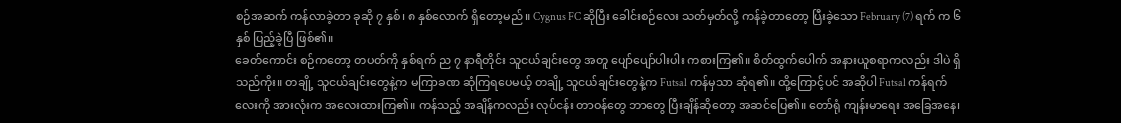စဉ်အဆက် ကန်လာခဲ့တာ ခုဆို ၇ နှစ်၊ ၈ နှစ်လောက် ရှိတော့မည်။ Cygnus FC ဆိုပြီး ခေါင်းစဉ်လေး သတ်မှတ်လို့ ကန်ခဲ့တာတော့ ပြီးခဲ့သော February (7) ရက် က ၆ နှစ် ပြည့်ခဲ့ပြီ ဖြစ်၏။
ခေတ်ကောင်း စဉ်ကတော့ တပတ်ကို နှစ်ရက် ည ၇ နာရီတိုင်း သူငယ်ချင်းတွေ အတူ ပျော်ပျော်ပါးပါး ကစားကြ၏။ စိတ်ထွက်ပေါက် အနားယူစရာကလည်း ဒါပဲ ရှိသည်ကိုး။ တချို့ သူငယ်ချင်းတွေနဲ့က မကြာခဏ ဆုံကြရပေမယ့် တချို့ သူငယ်ချင်းတွေနဲ့က Futsal ကန်မှသာ ဆုံရ၏။ ထို့ကြောင့်ပင် အဆိုပါ Futsal ကန်ရက်လေးကို အားလုံးက အလေးထားကြ၏။ ကန်သည့် အချိန်ကလည်း လုပ်ငန်း တာဝန်တွေ ဘာတွေ ပြီးချိန်ဆိုတော့ အဆင်ပြေ၏။ တော်ရုံ ကျန်းမာရေး အခြေအနေ၊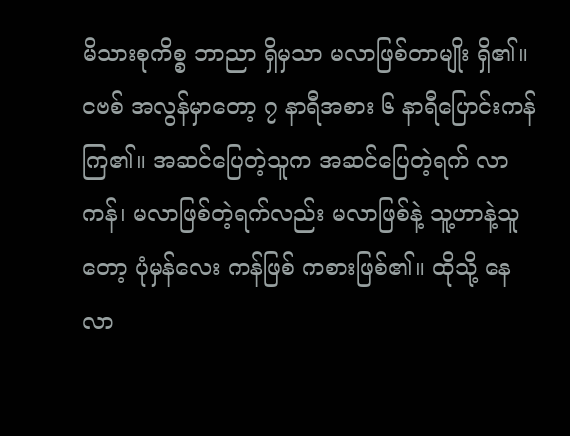မိသားစုကိစ္စ ဘာညာ ရှိမှသာ မလာဖြစ်တာမျိုး ရှိ၏။
ငဗစ် အလွန်မှာတော့ ၇ နာရီအစား ၆ နာရီပြောင်းကန်ကြ၏။ အဆင်ပြေတဲ့သူက အဆင်ပြေတဲ့ရက် လာကန်၊ မလာဖြစ်တဲ့ရက်လည်း မလာဖြစ်နဲ့ သူ့ဟာနဲ့သူတော့ ပုံမှန်လေး ကန်ဖြစ် ကစားဖြစ်၏။ ထိုသို့ နေလာ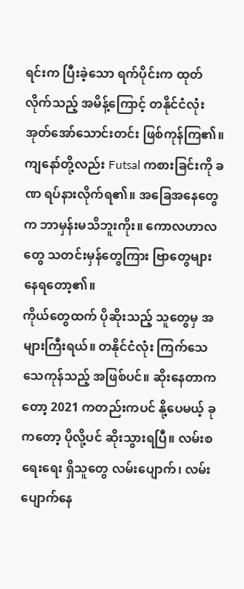ရင်းက ပြီးခဲ့သော ရက်ပိုင်းက ထုတ်လိုက်သည့် အမိန့်ကြောင့် တနိုင်ငံလုံး အုတ်အော်သောင်းတင်း ဖြစ်ကုန်ကြ၏။ ကျနော်တို့လည်း Futsal ကစားခြင်းကို ခဏ ရပ်နားလိုက်ရ၏။ အခြေအနေတွေက ဘာမှန်းမသိဘူးကိုး။ ကောလဟာလတွေ သတင်းမှန်တွေကြား ဗြာတွေများနေရတော့၏။
ကိုယ်တွေထက် ပိုဆိုးသည့် သူတွေမှ အများကြီးရယ်။ တနိုင်ငံလုံး ကြက်သေ သေကုန်သည့် အဖြစ်ပင်။ ဆိုးနေတာကတော့ 2021 ကတည်းကပင် နို့ပေမယ့် ခုကတော့ ပိုလို့ပင် ဆိုးသွားရပြီ။ လမ်းစ ရေးရေး ရှိသူတွေ လမ်းပျောက်၊ လမ်းပျောက်နေ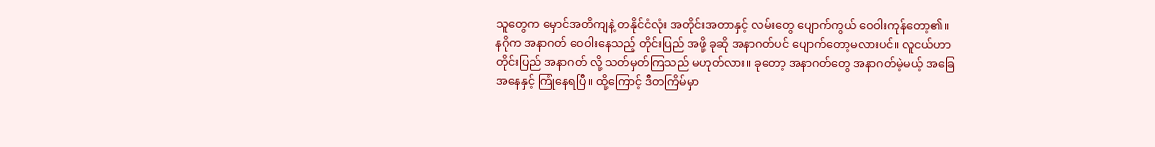သူတွေက မှောင်အတိကျနဲ့ တနိုင်ငံလုံး အတိုင်းအတာနှင့် လမ်းတွေ ပျောက်ကွယ် ဝေဝါးကုန်တော့၏။
နဂိုက အနာဂတ် ဝေဝါးနေသည့် တိုင်းပြည် အဖို့ ခုဆို အနာဂတ်ပင် ပျောက်တော့မလားပင်။ လူငယ်ဟာ တိုင်းပြည် အနာဂတ် လို့ သတ်မှတ်ကြသည် မဟုတ်လား။ ခုတော့ အနာဂတ်တွေ အနာဂတ်မဲ့မယ့် အခြေအနေနှင့် ကြုံနေရပြီ။ ထို့ကြောင့် ဒီတကြိမ်မှာ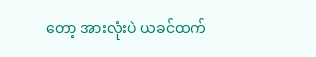တော့ အားလုံးပဲ ယခင်ထက်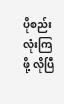ပိုစည်းလုံးကြဖို့ လိုပြီ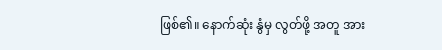ဖြစ်၏။ နောက်ဆုံး နွံမှ လွတ်ဖို့ အတူ အား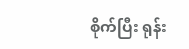စိုက်ပြီး ရုန်း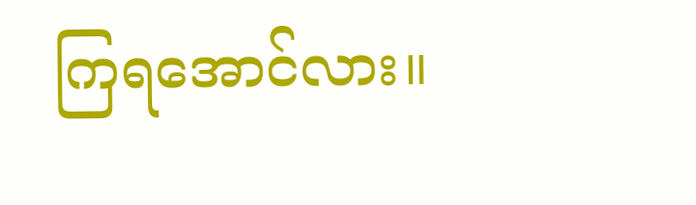ကြရအောင်လား။